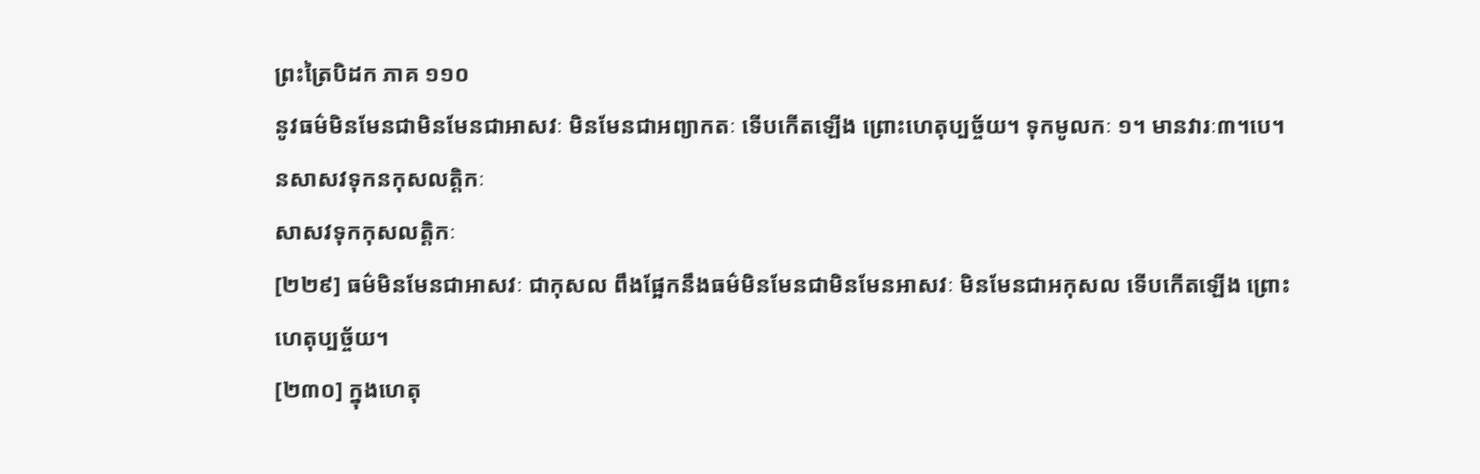ព្រះត្រៃបិដក ភាគ ១១០
នូវធម៌មិនមែនជាមិនមែនជាអាសវៈ មិនមែនជាអព្យាកតៈ ទើបកើតឡើង ព្រោះហេតុប្បច្ច័យ។ ទុកមូលកៈ ១។ មានវារៈ៣។បេ។
នសាសវទុកនកុសលត្តិកៈ
សាសវទុកកុសលត្តិកៈ
[២២៩] ធម៌មិនមែនជាអាសវៈ ជាកុសល ពឹងផ្អែកនឹងធម៌មិនមែនជាមិនមែនអាសវៈ មិនមែនជាអកុសល ទើបកើតឡើង ព្រោះហេតុប្បច្ច័យ។
[២៣០] ក្នុងហេតុ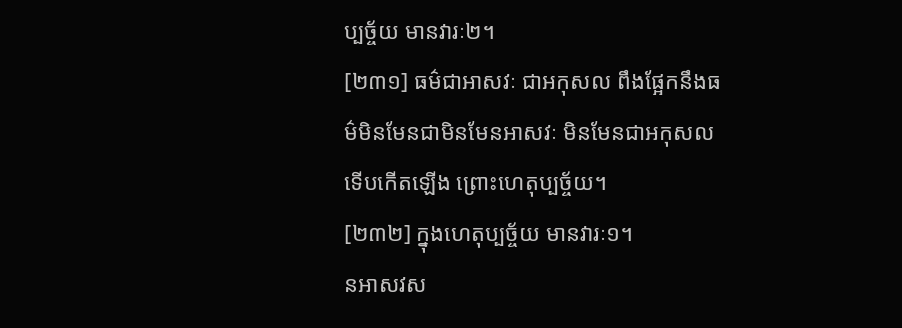ប្បច្ច័យ មានវារៈ២។
[២៣១] ធម៌ជាអាសវៈ ជាអកុសល ពឹងផ្អែកនឹងធម៌មិនមែនជាមិនមែនអាសវៈ មិនមែនជាអកុសល ទើបកើតឡើង ព្រោះហេតុប្បច្ច័យ។
[២៣២] ក្នុងហេតុប្បច្ច័យ មានវារៈ១។
នអាសវស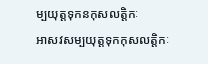ម្បយុត្តទុកនកុសលត្តិកៈ
អាសវសម្បយុត្តទុកកុសលត្តិកៈ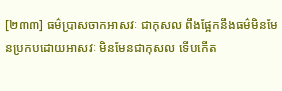[២៣៣] ធម៌ប្រាសចាកអាសវៈ ជាកុសល ពឹងផ្អែកនឹងធម៌មិនមែនប្រកបដោយអាសវៈ មិនមែនជាកុសល ទើបកើត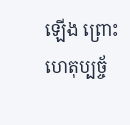ឡើង ព្រោះហេតុប្បច្ច័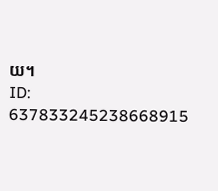យ។
ID: 637833245238668915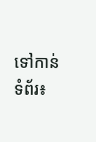ទៅកាន់ទំព័រ៖